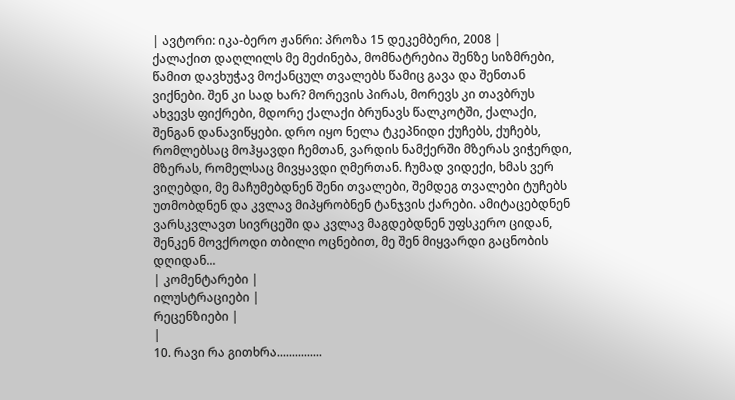| ავტორი: იკა-ბერო ჟანრი: პროზა 15 დეკემბერი, 2008 |
ქალაქით დაღლილს მე მეძინება, მომნატრებია შენზე სიზმრები, წამით დავხუჭავ მოქანცულ თვალებს წამიც გავა და შენთან ვიქნები. შენ კი სად ხარ? მორევის პირას, მორევს კი თავბრუს ახვევს ფიქრები, მდორე ქალაქი ბრუნავს წალკოტში, ქალაქი, შენგან დანავიწყები. დრო იყო ნელა ტკეპნიდი ქუჩებს, ქუჩებს, რომლებსაც მოჰყავდი ჩემთან, ვარდის ნამქერში მზერას ვიჭერდი, მზერას, რომელსაც მივყავდი ღმერთან. ჩუმად ვიდექი, ხმას ვერ ვიღებდი, მე მაჩუმებდნენ შენი თვალები, შემდეგ თვალები ტუჩებს უთმობდნენ და კვლავ მიპყრობნენ ტანჯვის ქარები. ამიტაცებდნენ ვარსკვლავთ სივრცეში და კვლავ მაგდებდნენ უფსკერო ციდან, შენკენ მოვქროდი თბილი ოცნებით, მე შენ მიყვარდი გაცნობის დღიდან...
| კომენტარები |
ილუსტრაციები |
რეცენზიები |
|
10. რავი რა გითხრა...............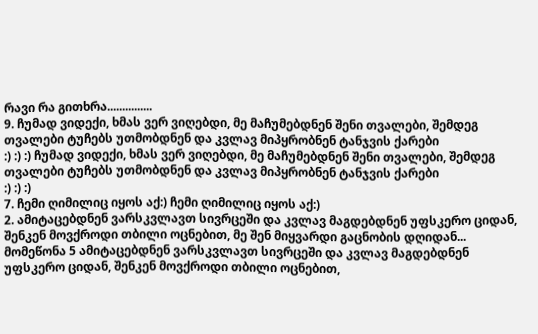რავი რა გითხრა...............
9. ჩუმად ვიდექი, ხმას ვერ ვიღებდი, მე მაჩუმებდნენ შენი თვალები, შემდეგ თვალები ტუჩებს უთმობდნენ და კვლავ მიპყრობნენ ტანჯვის ქარები
:) :) :) ჩუმად ვიდექი, ხმას ვერ ვიღებდი, მე მაჩუმებდნენ შენი თვალები, შემდეგ თვალები ტუჩებს უთმობდნენ და კვლავ მიპყრობნენ ტანჯვის ქარები
:) :) :)
7. ჩემი ღიმილიც იყოს აქ:) ჩემი ღიმილიც იყოს აქ:)
2. ამიტაცებდნენ ვარსკვლავთ სივრცეში და კვლავ მაგდებდნენ უფსკერო ციდან, შენკენ მოვქროდი თბილი ოცნებით, მე შენ მიყვარდი გაცნობის დღიდან... მომეწონა 5 ამიტაცებდნენ ვარსკვლავთ სივრცეში და კვლავ მაგდებდნენ უფსკერო ციდან, შენკენ მოვქროდი თბილი ოცნებით,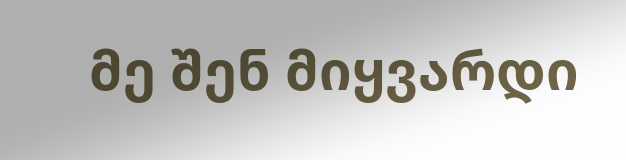მე შენ მიყვარდი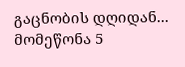გაცნობის დღიდან... მომეწონა 5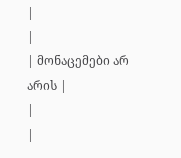|
|
| მონაცემები არ არის |
|
|